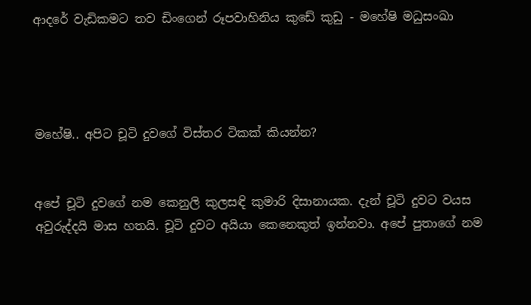ආදරේ වැඩිකමට තව ඩිංගෙන් රූපවාහිනිය කුඩේ කුඩු - මහේෂි මධුසංඛා




මහේෂි.. අපිට චූටි දුවගේ විස්තර ටිකක් කියන්න?


අපේ චූටි දුවගේ නම කෙනුලි කුලසඳි කුමාරි දිසානායක. දැන් චූටි දුවට වයස අවුරුද්දයි මාස හතයි. චූටි දුවට අයියා කෙනෙකුත් ඉන්නවා. අපේ පුතාගේ නම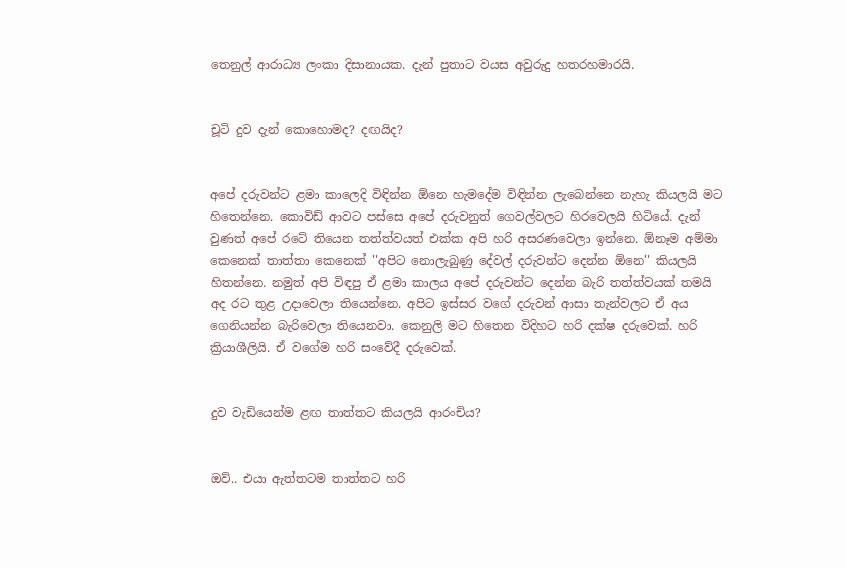තෙනුල් ආරාධ්‍ය ලංකා දිසානායක. දැන් පුතාට වයස අවුරුදු හතරහමාරයි.


චූටි දුව දැන් කොහොමද? දඟයිද?


අපේ දරුවන්ට ළමා කාලෙදි විඳින්න ඕනෙ හැමදේම විඳින්න ලැබෙන්නෙ නැහැ කියලයි මට හිතෙන්නෙ. කොවිඩ් ආවට පස්සෙ අපේ දරුවනුත් ගෙවල්වලට හිරවෙලයි හිටියේ. දැන් වුණත් අපේ රටේ තියෙන තත්ත්වයත් එක්ක අපි හරි අසරණවෙලා ඉන්නෙ. ඕනෑම අම්මා කෙනෙක් තාත්තා කෙනෙක් ''අපිට නොලැබුණු දේවල් දරුවන්ට දෙන්න ඕනෙ'' කියලයි හිතන්නෙ. නමුත් අපි විඳපු ඒ ළමා කාලය අපේ දරුවන්ට දෙන්න බැරි තත්ත්වයක් තමයි අද රට තුළ උදාවෙලා තියෙන්නෙ. අපිට ඉස්සර වගේ දරුවන් ආසා තැන්වලට ඒ අය ගෙනියන්න බැරිවෙලා තියෙනවා. කෙනුලි මට හිතෙන විදිහට හරි දක්ෂ දරුවෙක්. හරි ක්‍රියාශීලියි. ඒ වගේම හරි සංවේදී දරුවෙක්.


දුව වැඩියෙන්ම ළඟ තාත්තට කියලයි ආරංචිය?


ඔව්.. එයා ඇත්තටම තාත්තට හරි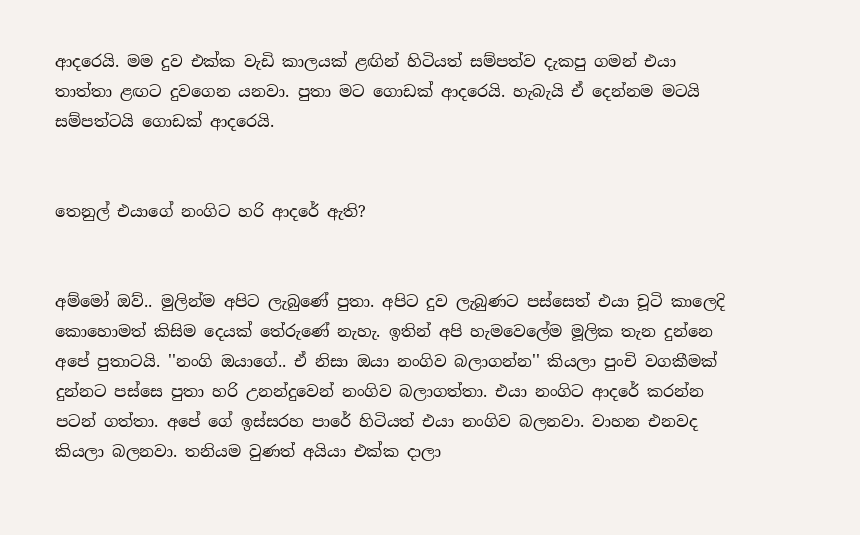ආදරෙයි. මම දුව එක්ක වැඩි කාලයක් ළඟින් හිටියත් සම්පත්ව දැකපු ගමන් එයා තාත්තා ළඟට දුවගෙන යනවා. පුතා මට ගොඩක් ආදරෙයි. හැබැයි ඒ දෙන්නම මටයි සම්පත්ටයි ගොඩක් ආදරෙයි.


තෙනුල් එයාගේ නංගිට හරි ආදරේ ඇති?


අම්මෝ ඔව්.. මුලින්ම අපිට ලැබුණේ පුතා. අපිට දුව ලැබුණට පස්සෙත් එයා චූටි කාලෙදි කොහොමත් කිසිම දෙයක් තේරුණේ නැහැ. ඉතින් අපි හැමවෙලේම මූලික තැන දුන්නෙ අපේ පුතාටයි. ''නංගි ඔයාගේ.. ඒ නිසා ඔයා නංගිව බලාගන්න'' කියලා පුංචි වගකීමක් දුන්නට පස්සෙ පුතා හරි උනන්දුවෙන් නංගිව බලාගත්තා. එයා නංගිට ආදරේ කරන්න පටන් ගත්තා. අපේ ගේ ඉස්සරහ පාරේ හිටියත් එයා නංගිව බලනවා. වාහන එනවද කියලා බලනවා. තනියම වුණත් අයියා එක්ක දාලා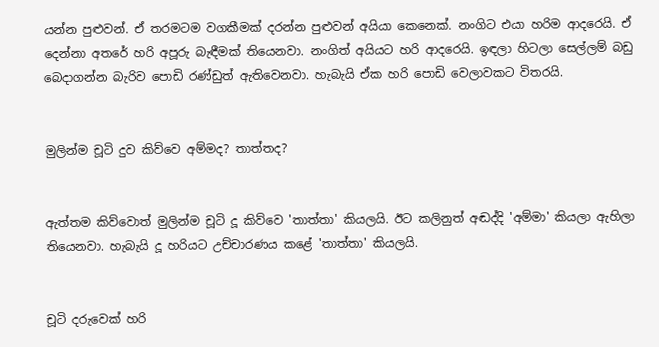යන්න පුළුවන්. ඒ තරමටම වගකීමක් දරන්න පුළුවන් අයියා කෙනෙක්. නංගිට එයා හරිම ආදරෙයි. ඒ දෙන්නා අතරේ හරි අපූරු බැඳීමක් තියෙනවා. නංගිත් අයියට හරි ආදරෙයි. ඉඳලා හිටලා සෙල්ලම් බඩු බෙදාගන්න බැරිව පොඩි රණ්ඩුත් ඇතිවෙනවා. හැබැයි ඒක හරි පොඩි වෙලාවකට විතරයි.


මුලින්ම චූටි දුව කිව්වෙ අම්මද? තාත්තද?


ඇත්තම කිව්වොත් මුලින්ම චූටි දූ කිව්වෙ 'තාත්තා' කියලයි. ඊට කලිනුත් අඬද්දි 'අම්මා' කියලා ඇහිලා තියෙනවා. හැබැයි දූ හරියට උච්චාරණය කළේ 'තාත්තා' කියලයි.


චූටි දරුවෙක් හරි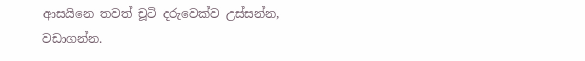ආසයිනෙ තවත් චූටි දරුවෙක්ව උස්සන්න, වඩාගන්න.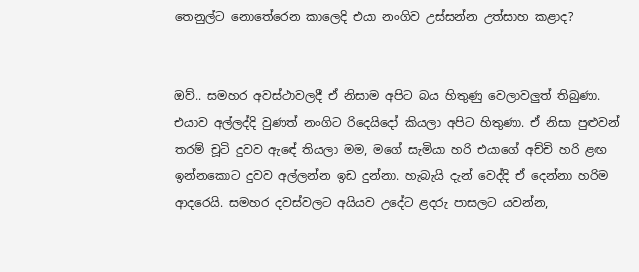තෙනුල්ට නොතේරෙන කාලෙදි එයා නංගිව උස්සන්න උත්සාහ කළාද?


ඔව්.. සමහර අවස්ථාවලදී ඒ නිසාම අපිට බය හිතුණු වෙලාවලුත් තිබුණා. එයාව අල්ලද්දි වුණත් නංගිට රිදෙයිදෝ කියලා අපිට හිතුණා. ඒ නිසා පුළුවන් තරම් චූටි දුවව ඇඳේ තියලා මම, මගේ සැමියා හරි එයාගේ අච්චි හරි ළඟ ඉන්නකොට දුවව අල්ලන්න ඉඩ දුන්නා. හැබැයි දැන් වෙද්දි ඒ දෙන්නා හරිම ආදරෙයි. සමහර දවස්වලට අයියව උදේට ළදරු පාසලට යවන්න,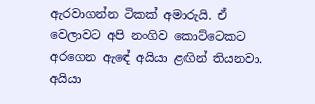ඇරවාගන්න ටිකක් අමාරුයි. ඒ වෙලාවට අපි නංගිව කොට්ටෙකට අරගෙන ඇඳේ අයියා ළඟින් තියනවා. අයියා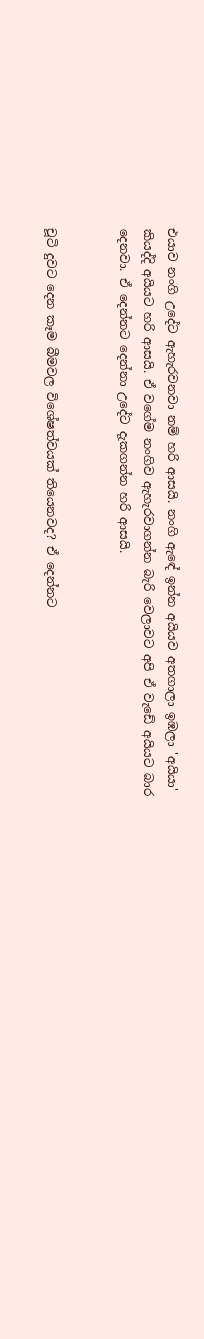එයාව නංගි උදේට ඇහැරවනවා නම් හරි ආසයි. නංගි ඇඳේ ඉන්න අයියව අතගාලා ඉඹලා 'අයියා' කියද්දි අයියට හරි ආසයි. ඒ වගේම නංගිව ඇහැරවාගන්න බැරි වෙලාවට අපි ඒ වැඩේ අයියට බාර දෙනවා. ඒ දෙන්නට දෙන්නා උදේට දැකගන්න හරි ආසයි.


චූටි දුවට දෙන කෑම බීමවල විශේෂත්වයක් තියෙනවද? ඒ දෙන්නට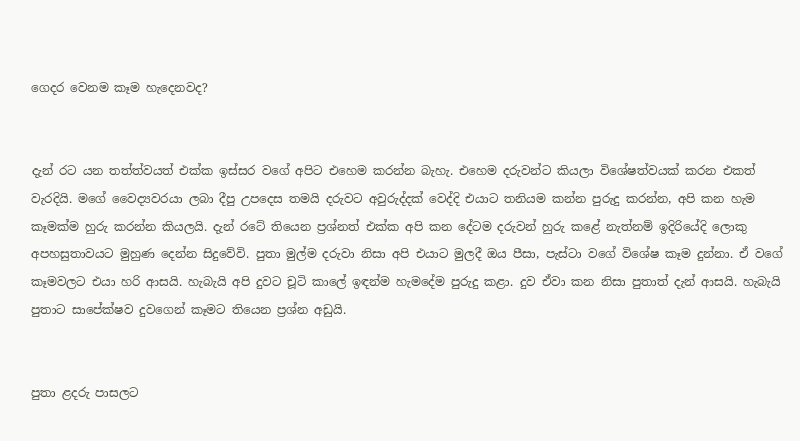ගෙදර වෙනම කෑම හැදෙනවද?


දැන් රට යන තත්ත්වයත් එක්ක ඉස්සර වගේ අපිට එහෙම කරන්න බැහැ. එහෙම දරුවන්ට කියලා විශේෂත්වයක් කරන එකත් වැරදියි. මගේ වෛද්‍යවරයා ලබා දීපු උපදෙස තමයි දරුවට අවුරුද්දක් වෙද්දි එයාට තනියම කන්න පුරුදු කරන්න, අපි කන හැම කෑමක්ම හුරු කරන්න කියලයි. දැන් රටේ තියෙන ප්‍රශ්නත් එක්ක අපි කන දේටම දරුවන් හුරු කළේ නැත්නම් ඉදිරියේදි ලොකු අපහසුතාවයට මුහුණ දෙන්න සිදුවේවි. පුතා මුල්ම දරුවා නිසා අපි එයාට මුලදී ඔය පීසා, පැස්ටා වගේ විශේෂ කෑම දුන්නා. ඒ වගේ කෑමවලට එයා හරි ආසයි. හැබැයි අපි දුවට චූටි කාලේ ඉඳන්ම හැමදේම පුරුදු කළා. දුව ඒවා කන නිසා පුතාත් දැන් ආසයි. හැබැයි පුතාට සාපේක්ෂව දුවගෙන් කෑමට තියෙන ප්‍රශ්න අඩුයි.


පුතා ළදරු පාසලට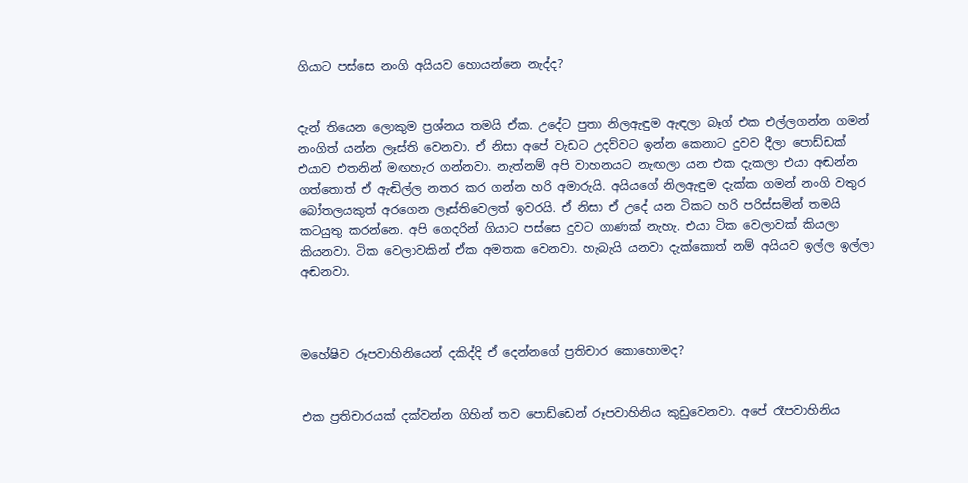ගියාට පස්සෙ නංගි අයියව හොයන්නෙ නැද්ද?


දැන් තියෙන ලොකුම ප්‍රශ්නය තමයි ඒක. උදේට පුතා නිලඇඳුම ඇඳලා බෑග් එක එල්ලගන්න ගමන් නංගිත් යන්න ලෑස්ති වෙනවා. ඒ නිසා අපේ වැඩට උදව්වට ඉන්න කෙනාට දුවව දීලා පොඩ්ඩක් එයාව එතනින් මඟහැර ගන්නවා. නැත්නම් අපි වාහනයට නැඟලා යන එක දැකලා එයා අඬන්න ගත්තොත් ඒ ඇඬිල්ල නතර කර ගන්න හරි අමාරුයි. අයියගේ නිලඇඳුම දැක්ක ගමන් නංගි වතුර බෝතලයකුත් අරගෙන ලෑස්තිවෙලත් ඉවරයි. ඒ නිසා ඒ උදේ යන ටිකට හරි පරිස්සමින් තමයි කටයුතු කරන්නෙ. අපි ගෙදරින් ගියාට පස්සෙ දුවට ගාණක් නැහැ. එයා ටික වෙලාවක් කියලා කියනවා. ටික වෙලාවකින් ඒක අමතක වෙනවා. හැබැයි යනවා දැක්කොත් නම් අයියව ඉල්ල ඉල්ලා අඬනවා.



මහේෂිව රූපවාහිනියෙන් දකිද්දි ඒ දෙන්නගේ ප්‍රතිචාර කොහොමද?


එක ප්‍රතිචාරයක් දක්වන්න ගිහින් තව පොඩ්ඩෙන් රූපවාහිනිය කුඩුවෙනවා. අපේ රෑපවාහිනිය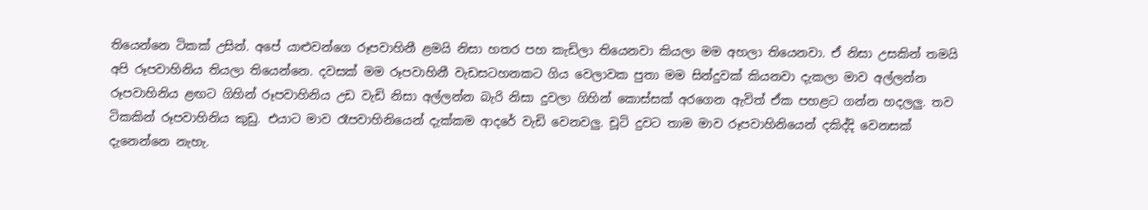තියෙන්නෙ ටිකක් උසින්. අපේ යාළුවන්ගෙ රූපවාහිනී ළමයි නිසා හතර පහ කැඩිලා තියෙනවා කියලා මම අහලා තියෙනවා. ඒ නිසා උසකින් තමයි අපි රූපවාහිනිය තියලා තියෙන්නෙ. දවසක් මම රූපවාහිනී වැඩසටහනකට ගිය වෙලාවක පුතා මම සින්දුවක් කියනවා දැකලා මාව අල්ලන්න රූපවාහිනිය ළඟට ගිහින් රූපවාහිනිය උඩ වැඩි නිසා අල්ලන්න බැරි නිසා දුවලා ගිහින් කොස්සක් අරගෙන ඇවිත් ඒක පහළට ගන්න හදලලු. තව ටිකකින් රූපවාහිනිය කුඩු. එයාට මාව රෑපවාහිනියෙන් දැක්කම ආදරේ වැඩි වෙනවලු. චූටි දුවට තාම මාව රූපවාහිනියෙන් දකිද්දි වෙනසක් දැනෙන්නෙ නැහැ.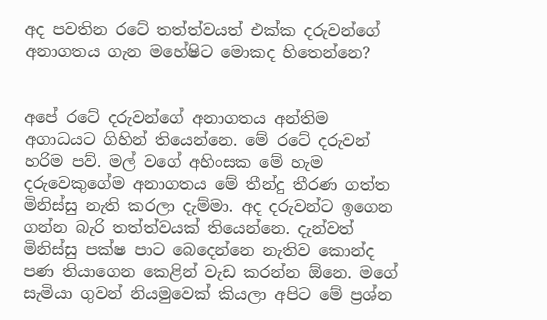අද පවතින රටේ තත්ත්වයත් එක්ක දරුවන්ගේ අනාගතය ගැන මහේෂිට මොකද හිතෙන්නෙ?


අපේ රටේ දරුවන්ගේ අනාගතය අන්තිම අගාධයට ගිහින් තියෙන්නෙ. මේ රටේ දරුවන් හරිම පව්. මල් වගේ අහිංසක මේ හැම දරුවෙකුගේම අනාගතය මේ තීන්දු තීරණ ගත්ත මිනිස්සු නැති කරලා දැම්මා. අද දරුවන්ට ඉගෙන ගන්න බැරි තත්ත්වයක් තියෙන්නෙ. දැන්වත් මිනිස්සු පක්ෂ පාට බෙදෙන්නෙ නැතිව කොන්ද පණ තියාගෙන කෙළින් වැඩ කරන්න ඕනෙ. මගේ සැමියා ගුවන් නියමුවෙක් කියලා අපිට මේ ප්‍රශ්න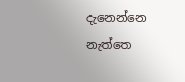දැනෙන්නෙ නැත්තෙ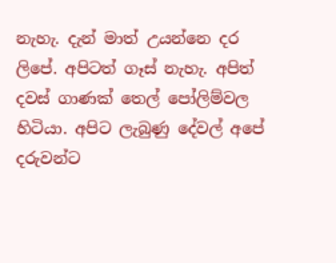නැහැ. දැන් මාත් උයන්නෙ දර ලිපේ. අපිටත් ගෑස් නැහැ. අපිත් දවස් ගාණක් තෙල් පෝලිම්වල හිටියා. අපිට ලැබුණු දේවල් අපේ දරුවන්ට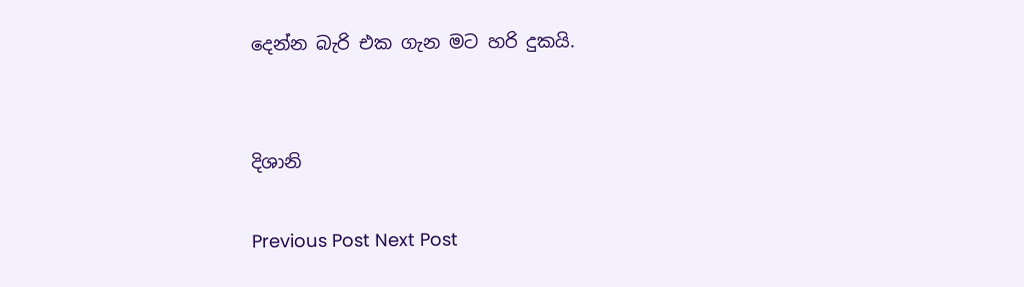දෙන්න බැරි එක ගැන මට හරි දුකයි.


දිශානි

Previous Post Next Post